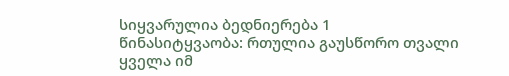სიყვარულია ბედნიერება 1
წინასიტყვაობა: რთულია გაუსწორო თვალი ყველა იმ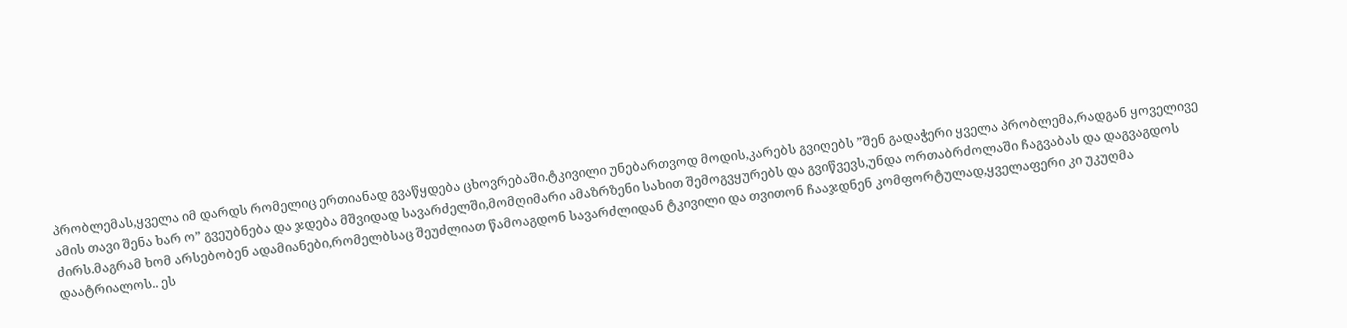პრობლემას,ყველა იმ დარდს რომელიც ერთიანად გვაწყდება ცხოვრებაში.ტკივილი უნებართვოდ მოდის,კარებს გვიღებს ”შენ გადაჭერი ყველა პრობლემა,რადგან ყოველივე ამის თავი შენა ხარ ო” გვეუბნება და ჯდება მშვიდად სავარძელში,მომღიმარი ამაზრზენი სახით შემოგვყურებს და გვიწვევს,უნდა ორთაბრძოლაში ჩაგვაბას და დაგვაგდოს ძირს.მაგრამ ხომ არსებობენ ადამიანები,რომელბსაც შეუძლიათ წამოაგდონ სავარძლიდან ტკივილი და თვითონ ჩააჯდნენ კომფორტულად,ყველაფერი კი უკუღმა დაატრიალოს.. ეს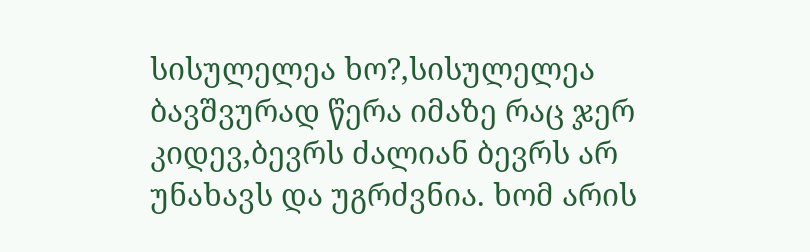სისულელეა ხო?,სისულელეა ბავშვურად წერა იმაზე რაც ჯერ კიდევ,ბევრს ძალიან ბევრს არ უნახავს და უგრძვნია. ხომ არის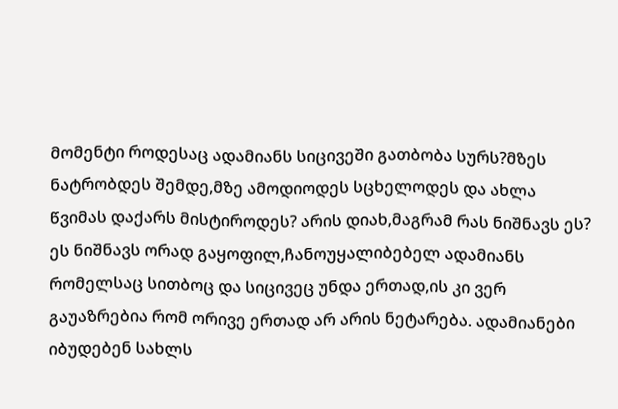მომენტი როდესაც ადამიანს სიცივეში გათბობა სურს?მზეს ნატრობდეს შემდე,მზე ამოდიოდეს სცხელოდეს და ახლა წვიმას დაქარს მისტიროდეს? არის დიახ,მაგრამ რას ნიშნავს ეს? ეს ნიშნავს ორად გაყოფილ,ჩანოუყალიბებელ ადამიანს რომელსაც სითბოც და სიცივეც უნდა ერთად,ის კი ვერ გაუაზრებია რომ ორივე ერთად არ არის ნეტარება. ადამიანები იბუდებენ სახლს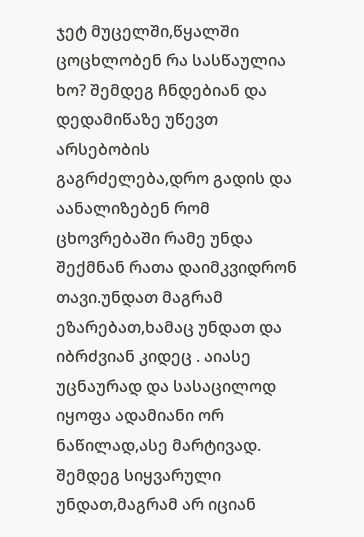ჯეტ მუცელში,წყალში ცოცხლობენ რა სასწაულია ხო? შემდეგ ჩნდებიან და დედამიწაზე უწევთ არსებობის გაგრძელება,დრო გადის და აანალიზებენ რომ ცხოვრებაში რამე უნდა შექმნან რათა დაიმკვიდრონ თავი.უნდათ მაგრამ ეზარებათ,ხამაც უნდათ და იბრძვიან კიდეც . აიასე უცნაურად და სასაცილოდ იყოფა ადამიანი ორ ნაწილად,ასე მარტივად. შემდეგ სიყვარული უნდათ,მაგრამ არ იციან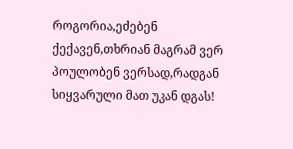როგორია,ეძებენ ქექავენ,თხრიან მაგრამ ვერ პოულობენ ვერსად,რადგან სიყვარული მათ უკან დგას!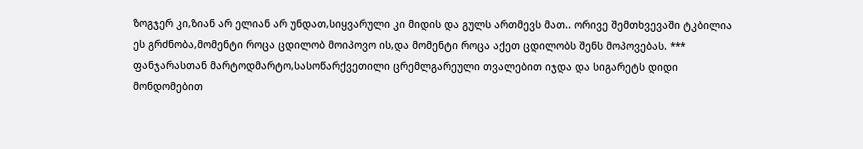ზოგჯერ კი,ზიან არ ელიან არ უნდათ,სიყვარული კი მიდის და გულს ართმევს მათ.. ორივე შემთხვევაში ტკბილია ეს გრძნობა,მომენტი როცა ცდილობ მოიპოვო ის,და მომენტი როცა აქეთ ცდილობს შენს მოპოვებას. *** ფანჯარასთან მარტოდმარტო,სასოწარქვეთილი ცრემლგარეული თვალებით იჯდა და სიგარეტს დიდი მონდომებით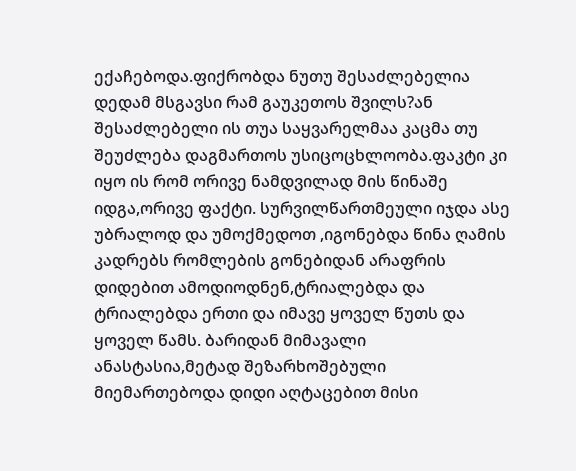ექაჩებოდა.ფიქრობდა ნუთუ შესაძლებელია დედამ მსგავსი რამ გაუკეთოს შვილს?ან შესაძლებელი ის თუა საყვარელმაა კაცმა თუ შეუძლება დაგმართოს უსიცოცხლოობა.ფაკტი კი იყო ის რომ ორივე ნამდვილად მის წინაშე იდგა,ორივე ფაქტი. სურვილწართმეული იჯდა ასე უბრალოდ და უმოქმედოთ ,იგონებდა წინა ღამის კადრებს რომლების გონებიდან არაფრის დიდებით ამოდიოდნენ,ტრიალებდა და ტრიალებდა ერთი და იმავე ყოველ წუთს და ყოველ წამს. ბარიდან მიმავალი ანასტასია,მეტად შეზარხოშებული მიემართებოდა დიდი აღტაცებით მისი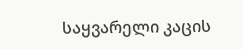საყვარელი კაცის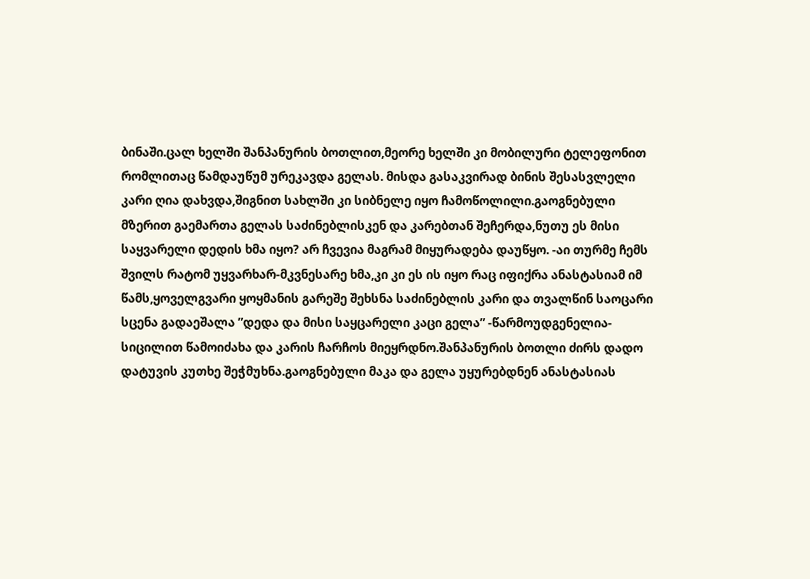ბინაში.ცალ ხელში შანპანურის ბოთლით,მეორე ხელში კი მობილური ტელეფონით რომლითაც წამდაუწუმ ურეკავდა გელას. მისდა გასაკვირად ბინის შესასვლელი კარი ღია დახვდა,შიგნით სახლში კი სიბნელე იყო ჩამოწოლილი.გაოგნებული მზერით გაემართა გელას საძინებლისკენ და კარებთან შეჩერდა,ნუთუ ეს მისი საყვარელი დედის ხმა იყო? არ ჩვევია მაგრამ მიყურადება დაუწყო. -აი თურმე ჩემს შვილს რატომ უყვარხარ-მკვნესარე ხმა,კი კი ეს ის იყო რაც იფიქრა ანასტასიამ იმ წამს,ყოველგვარი ყოყმანის გარეშე შეხსნა საძინებლის კარი და თვალწინ საოცარი სცენა გადაეშალა ”დედა და მისი საყცარელი კაცი გელა” -წარმოუდგენელია-სიცილით წამოიძახა და კარის ჩარჩოს მიეყრდნო.შანპანურის ბოთლი ძირს დადო დატუვის კუთხე შეჭმუხნა.გაოგნებული მაკა და გელა უყურებდნენ ანასტასიას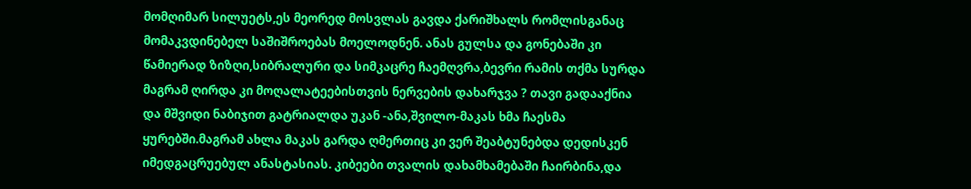მომღიმარ სილუეტს,ეს მეორედ მოსვლას გავდა ქარიშხალს რომლისგანაც მომაკვდინებელ საშიშროებას მოელოდნენ. ანას გულსა და გონებაში კი წამიერად ზიზღი,სიბრალური და სიმკაცრე ჩაემღვრა,ბევრი რამის თქმა სურდა მაგრამ ღირდა კი მოღალატეებისთვის ნერვების დახარჯვა ? თავი გადააქნია და მშვიდი ნაბიჯით გატრიალდა უკან -ანა,შვილო-მაკას ხმა ჩაესმა ყურებში.მაგრამ ახლა მაკას გარდა ღმერთიც კი ვერ შეაბტუნებდა დედისკენ იმედგაცრუებულ ანასტასიას. კიბეები თვალის დახამხამებაში ჩაირბინა,და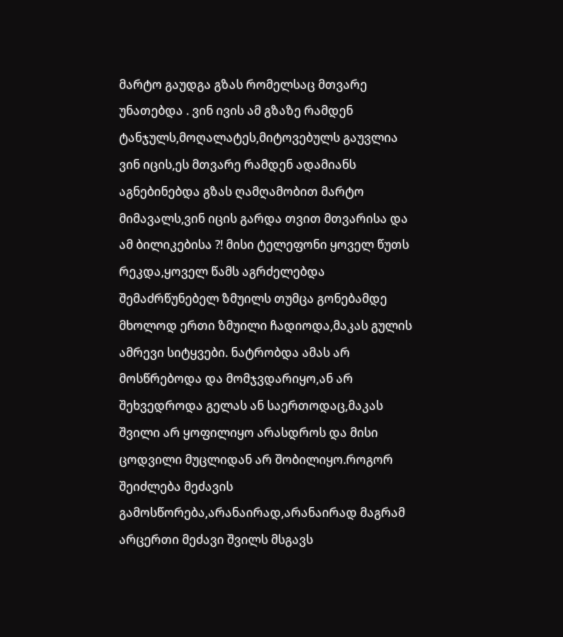მარტო გაუდგა გზას რომელსაც მთვარე უნათებდა . ვინ ივის ამ გზაზე რამდენ ტანჯულს,მოღალატეს,მიტოვებულს გაუვლია ვინ იცის,ეს მთვარე რამდენ ადამიანს აგნებინებდა გზას ღამღამობით მარტო მიმავალს,ვინ იცის გარდა თვით მთვარისა და ამ ბილიკებისა ?! მისი ტელეფონი ყოველ წუთს რეკდა,ყოველ წამს აგრძელებდა შემაძრწუნებელ ზმუილს თუმცა გონებამდე მხოლოდ ერთი ზმუილი ჩადიოდა,მაკას გულის ამრევი სიტყვები. ნატრობდა ამას არ მოსწრებოდა და მომჯვდარიყო,ან არ შეხვედროდა გელას ან საერთოდაც,მაკას შვილი არ ყოფილიყო არასდროს და მისი ცოდვილი მუცლიდან არ შობილიყო.როგორ შეიძლება მეძავის გამოსწორება,არანაირად,არანაირად მაგრამ არცერთი მეძავი შვილს მსგავს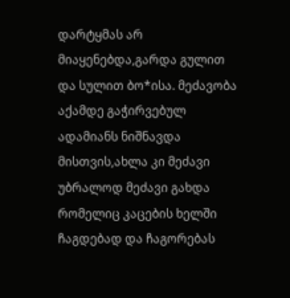დარტყმას არ მიაყენებდა,გარდა გულით და სულით ბო*ისა. მეძავობა აქამდე გაჭირვებულ ადამიანს ნიშნავდა მისთვის,ახლა კი მეძავი უბრალოდ მეძავი გახდა რომელიც კაცების ხელში ჩაგდებად და ჩაგორებას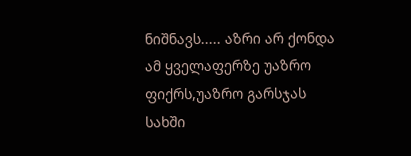ნიშნავს..... აზრი არ ქონდა ამ ყველაფერზე უაზრო ფიქრს,უაზრო გარსჯას სახში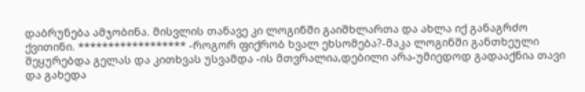დაბრუნება ამჯობინა. მისვლის თანავე კი ლოგინში გაიშხლართა და ახლა იქ განაგრძო ქვითინი. ****************** -როგორ ფიქრობ ხვალ ეხსომება?-მაკა ლოგინში განთხეული შეყურებდა გელას და კითხვას უსვამდა -ის მთვრალია,დებილი არა-უმიედოდ გადააქნია თავი და გახედა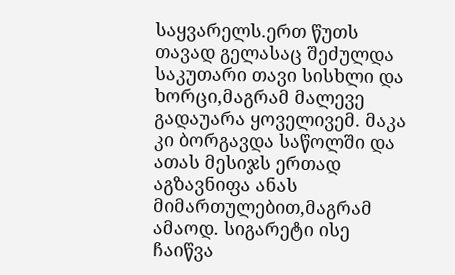საყვარელს.ერთ წუთს თავად გელასაც შეძულდა საკუთარი თავი სისხლი და ხორცი,მაგრამ მალევე გადაუარა ყოველივემ. მაკა კი ბორგავდა საწოლში და ათას მესიჯს ერთად აგზავნიფა ანას მიმართულებით,მაგრამ ამაოდ. სიგარეტი ისე ჩაიწვა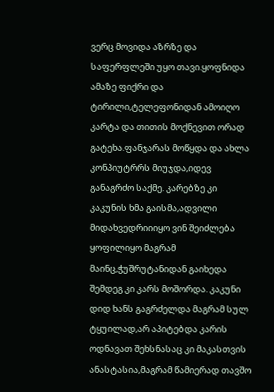ვერც მოვიდა აზრზე და საფერფლეში უყო თავი.ყოფნიდა ამაზე ფიქრი და ტირილი,ტელეფონიდან ამოიღო კარტა და თითის მოქნევით ორად გატეხა.ფანჯარას მოწყდა და ახლა კონპიუტრრს მიუჯდა,იდევ განაგრძო საქმე. კარებზე კი კაკუნის ხმა გაისმა,ადვილი მიდახვედრიიიყო ვინ შეიძლება ყოფილიყო მაგრამ მაინც,ჭუშრუტანიდან გაიხედა შემდეგ კი კარს მოშორდა. კაკუნი დიდ ხანს გაგრძელდა მაგრამ სულ ტყუილად,არ აპიტებდა კარის ოდნავათ შეხსნასაც კი მაკასთვის ანასტასია,მაგრამ წამიერად თავშო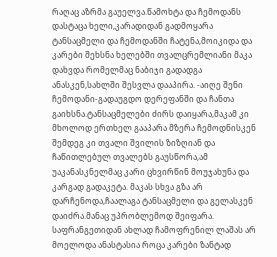რაღაც აზრმა გაუელვა.წამოხტა და ჩემოდანს დასტაცა ხელი,კარადიდან გადმოყარა ტანსაცმელი და ჩემოდანში ჩატენა,მოიკიდა და კარები შეხსნა ხელებში თვალცრემლიანი მაკა დახვდა რომელმაც ნაბიჯი გადადგა ანასკენ,სახლში შესვლა დააპირა. -აიღე შენი ჩემოდანი-გადაუგდო დერეფანში და ჩანთა გაიხსნა.ტანსაცმელები ძირს დაიყარა,მაკამ კი მხოლოდ ერთხელ გააპარა მზერა ჩემოდნისკენ შემდეგ კი თვალი შვილის ზიზღიან და ჩაწითლებულ თვალებს გაუსწორა,ამ უაკანასკნელმაც კარი ცხვირწინ მოუჯახუნა და კარგად გადაკეტა. მაკას სხვა გზა არ დარჩენოდა,ჩაალაგა ტანსაცმელი და გელასკენ დაიძრა.მანაც უპრობლემოდ შეიფარა. საფრანგეთიდან ახლად ჩამოფრენილ ლაშას არ მოელოდა ანასტასია როცა კარები ზანტად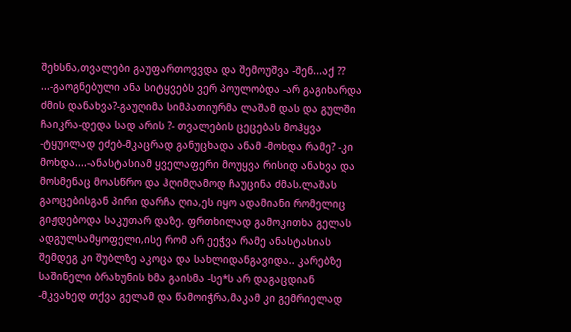შეხსნა,თვალები გაუფართოვვდა და შემოუშვა -შენ...აქ ?? ...-გაოგნებული ანა სიტყვებს ვერ პოულობდა -არ გაგიხარდა ძმის დანახვა?-გაუღიმა სიმპათიურმა ლაშამ დას და გულში ჩაიკრა-დედა სად არის ?- თვალების ცეცებას მოჰყვა -ტყუილად ეძებ-მკაცრად განუცხადა ანამ -მოხდა რამე? -კი მოხდა....-ანასტასიამ ყველაფერი მოუყვა რისიდ ანახვა და მოსმენაც მოასწრო და ჰღიმღამოდ ჩაუცინა ძმას.ლაშას გაოცებისგან პირი დარჩა ღია,ეს იყო ადამიანი რომელიც გიჟდებოდა საკუთარ დაზე. ფრთხილად გამოკითხა გელას ადგულსამყოფელი,ისე რომ არ ეეჭვა რამე ანასტასიას შემდეგ კი შუბლზე აკოცა და სახლიდანგავიდა.. კარებზე საშინელი ბრახუნის ხმა გაისმა -სე*ს არ დაგაცდიან -მკვახედ თქვა გელამ და წამოიჭრა,მაკამ კი გემრიელად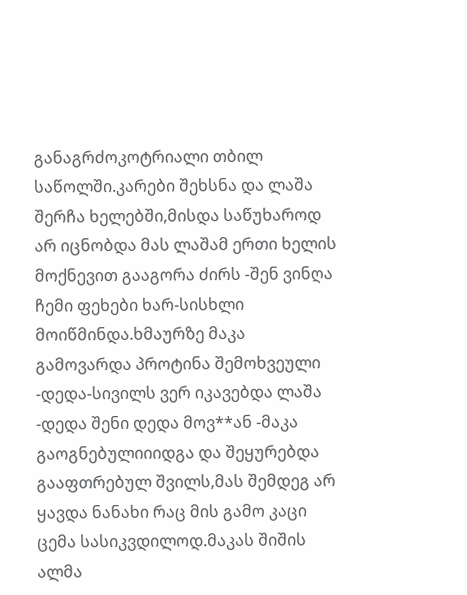განაგრძოკოტრიალი თბილ საწოლში.კარები შეხსნა და ლაშა შერჩა ხელებში,მისდა საწუხაროდ არ იცნობდა მას ლაშამ ერთი ხელის მოქნევით გააგორა ძირს -შენ ვინღა ჩემი ფეხები ხარ-სისხლი მოიწმინდა.ხმაურზე მაკა გამოვარდა პროტინა შემოხვეული -დედა-სივილს ვერ იკავებდა ლაშა -დედა შენი დედა მოვ**ან -მაკა გაოგნებულიიიდგა და შეყურებდა გააფთრებულ შვილს,მას შემდეგ არ ყავდა ნანახი რაც მის გამო კაცი ცემა სასიკვდილოდ.მაკას შიშის ალმა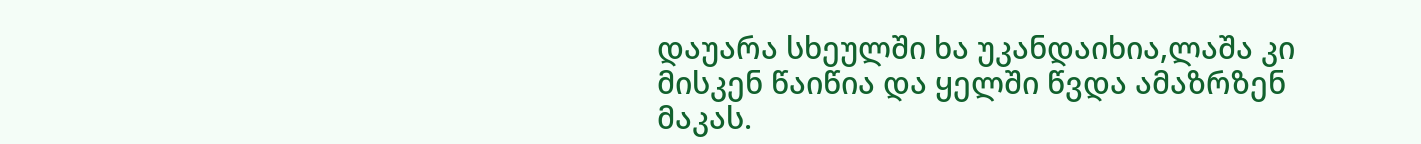დაუარა სხეულში ხა უკანდაიხია,ლაშა კი მისკენ წაიწია და ყელში წვდა ამაზრზენ მაკას.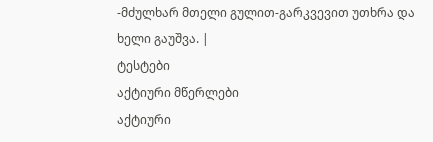-მძულხარ მთელი გულით-გარკვევით უთხრა და ხელი გაუშვა. |
ტესტები
აქტიური მწერლები
აქტიური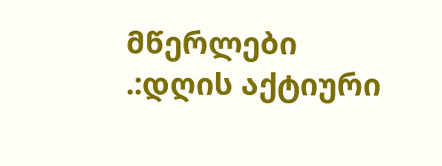მწერლები
.:დღის აქტიური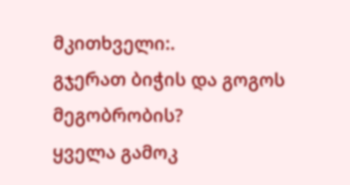მკითხველი:.
გჯერათ ბიჭის და გოგოს მეგობრობის?
ყველა გამოკ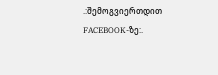.:შემოგვიერთდით FACEBOOK-ზე:.